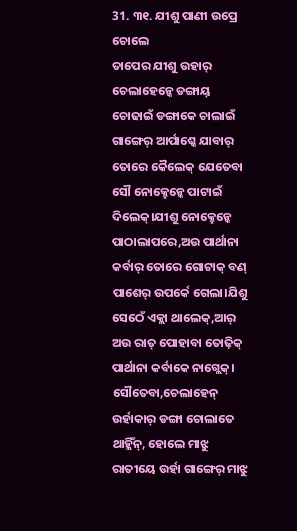31. ୩୧. ଯୀଶୁ ପାଣୀ ଉପ୍ରେ ଚୋଲେ
ତାପେର ଯୀଶୁ ଉହାର୍ ଚେଲାହେନ୍କେ ଡଙ୍ଗାୟ୍ ଚୋଢାଇଁ ଡଙ୍ଗାକେ ଚାଲାଇଁ ଗାଙ୍ଗେର୍ ଆର୍ପାଶ୍କେ ଯାବାର୍ ତୋରେ କୈଲେକ୍ ଯେତେବା ସୌ ନୋକ୍ହେନ୍କେ ପାଟାଇଁ ଦିଲେକ୍।ଯୀଶୁ ନୋକ୍ହେନ୍କେ ପାଠାଲାପରେ,ଅଉ ପାର୍ଥାନା କର୍ବାର୍ ତୋରେ ଗୋଟାକ୍ ବଣ୍ ପାଶେର୍ ଉପର୍କେ ଗେଲା।ଯିଶୁ ସେଠେଁ ଏକ୍ଲା ଥାଲେକ୍,ଆର୍ ଅଉ ରାତ୍ ପୋହାବା ତୋଢ଼ିକ୍ ପାର୍ଥାନା କର୍ବାକେ ନାଗ୍ଲେକ୍।
ସୌତେବା,ଚେଲାହେନ୍ ଉର୍ହାକାର୍ ଡଙ୍ଗା ଚୋଲାତେ ଥାହ୍ଲିଁନ୍, ହୋଲେ ମାଝୁ ରାତୀୟେ ଉର୍ହା ଗାଙ୍ଗେର୍ ମାଝୁ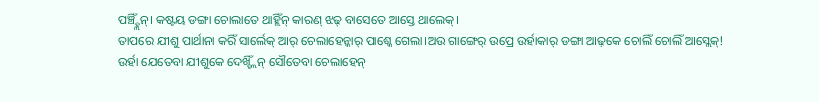ପଞ୍ଚ୍ହ୍ଲିଁନ୍। କଷ୍ଟୟ ଡଙ୍ଗା ଚୋଲାତେ ଥାହ୍ଲିଁନ୍ କାରଣ୍ ଝଢ୍ ବାସେତେ ଆସ୍ତେ ଥାଲେକ୍।
ତାପରେ ଯୀଶୁ ପାର୍ଥାନା କରିଁ ସାର୍ଲେକ୍ ଆର୍ ଚେଲାହେନ୍କାର୍ ପାଶ୍କେ ଗେଲା।ଅଉ ଗାଙ୍ଗେର୍ ଉପ୍ରେ ଉର୍ହାକାର୍ ଡଙ୍ଗା ଆଢ଼କେ ଚୋଲିଁ ଚୋଲିଁ ଆସ୍ଲେକ୍!
ଉର୍ହା ଯେତେବା ଯୀଶୁକେ ଦେଖ୍ହ୍ଲିଁନ୍ ସୌତେବା ଚେଲାହେନ୍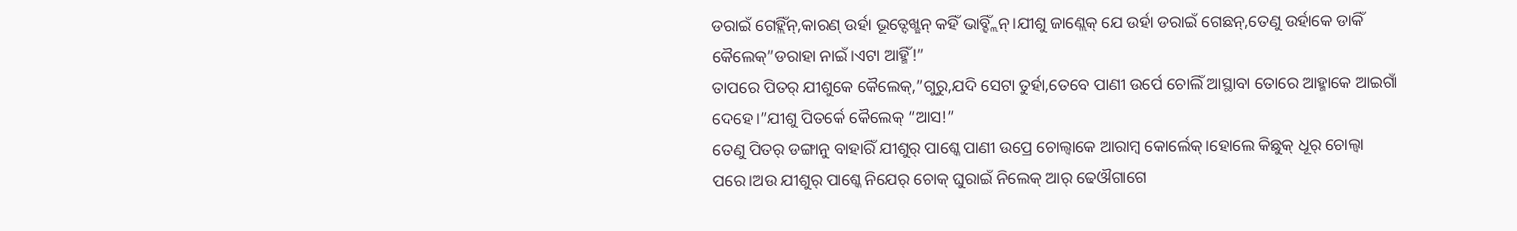ଡରାଇଁ ଗେହ୍ଲିଁନ୍,କାରଣ୍ ଉର୍ହା ଭୂତ୍ଦେଖ୍ଛନ୍ କହିଁ ଭାବ୍ହ୍ଲିଁନ୍।ଯୀଶୁ ଜାଣ୍ଲେକ୍ ଯେ ଉର୍ହା ଡରାଇଁ ଗେଛନ୍,ତେଣୁ ଉର୍ହାକେ ଡାକିଁ କୈଲେକ୍”ଡରାହା ନାଇଁ।ଏଟା ଆହ୍ମିଁ!”
ତାପରେ ପିତର୍ ଯୀଶୁକେ କୈଲେକ୍,”ଗୁରୁ,ଯଦି ସେଟା ତୁର୍ହା,ତେବେ ପାଣୀ ଉର୍ପେ ଚୋଲିଁ ଆସ୍ଥାବା ତୋରେ ଆହ୍ମାକେ ଆଇଗାଁ ଦେହେ।”ଯୀଶୁ ପିତର୍କେ କୈଲେକ୍ “ଆସ!”
ତେଣୁ ପିତର୍ ଡଙ୍ଗାନୁ ବାହାରିଁ ଯୀଶୁର୍ ପାଶ୍କେ ପାଣୀ ଉପ୍ରେ ଚୋଲ୍ବାକେ ଆରାମ୍ବ କୋର୍ଲେକ୍।ହୋଲେ କିଛୁକ୍ ଧୂର୍ ଚୋଲ୍ବା ପରେ।ଅଉ ଯୀଶୁର୍ ପାଶ୍କେ ନିଯେର୍ ଚୋକ୍ ଘୁରାଇଁ ନିଲେକ୍ ଆର୍ ଢେଔଗାଗେ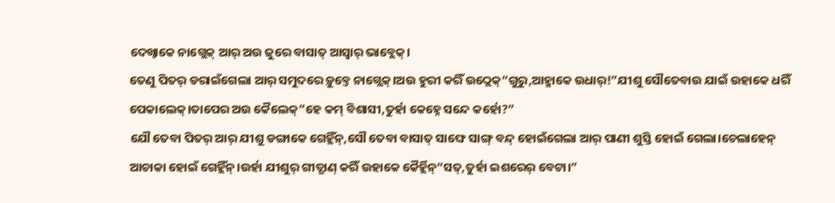ଦେଖ୍ବାକେ ନାଗ୍ଲେକ୍ ଆର୍ ଅଉ ଜୁରେ ବାସାତ୍ ଆସ୍ବାର୍ ଭାବ୍ଲେକ୍।
ତେଣୁ ପିତର୍ ଡରାଇଁଗେଲା ଆର୍ ସମୁଦରେ ଡ଼ୁବ୍ତେ ନାଗ୍ଲେକ୍।ଅଉ ହୁରୀ କରିଁ ଉଠ୍ଲେକ୍“ଗୁରୁ,ଆହ୍ମାକେ ଉଧାର୍!”ଯୀଶୁ ସୌତେବାଉ ଯାଇଁ ଉହାକେ ଧରିଁ ପେକାଲେକ୍।ତାପେର ଅଉ କୈଲେକ୍”ହେ କମ୍ ବିଶାସୀ,ତୁର୍ହା କେହ୍ନେ ସନ୍ଦେ କର୍ହୋ?”
ଯୌ ତେବା ପିତର୍ ଆର୍ ଯୀଶୁ ଡଙ୍ଗାକେ ଗେହ୍ଲିଁନ୍,ସୌ ତେବା ବାସାତ୍ ସାଙ୍ଘେ ସାଙ୍ଗ୍ ବନ୍ଦ୍ ହୋଇଁଗେଲା ଆର୍ ପାଣୀ ଶୁସ୍ତି ହୋଇଁ ଗେଲା।ଚେଲାହେନ୍ ଆଚାକା ହୋଇଁ ଗେହ୍ଲିଁନ୍।ଉର୍ହା ଯୀଶୁର୍ ଗୀତ୍ଗାଣ୍ କରିଁ ଉହାକେ କୈର୍ହ୍ଲିନ୍“ସତ୍,ତୁର୍ହା ଇଶରେର୍ ବେଟା।”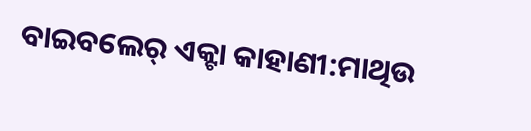ବାଇବଲେର୍ ଏକ୍ଟା କାହାଣୀ:ମାଥିଉ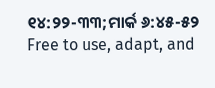୧୪:୨୨-୩୩;ମାର୍କ ୬:୪୫-୫୨
Free to use, adapt, and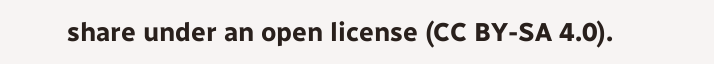share under an open license (CC BY-SA 4.0).